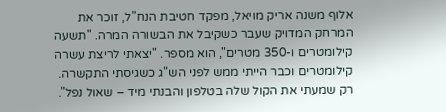אלוף משנה אריק מויאל, מפקד חטיבת הנח"ל, זוכר את המרחק המדויק שעבר כשקיבל את הבשורה המרה. "תשעה קילומטרים ו-350 מטרים", הוא מספר. "יצאתי לריצת עשרה קילומטרים וכבר הייתי ממש לפני הש"ג כשגיסתי התקשרה. רק שמעתי את הקול שלה בטלפון והבנתי מיד – שאול נפל".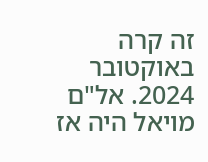זה קרה באוקטובר 2024. אל"ם מויאל היה אז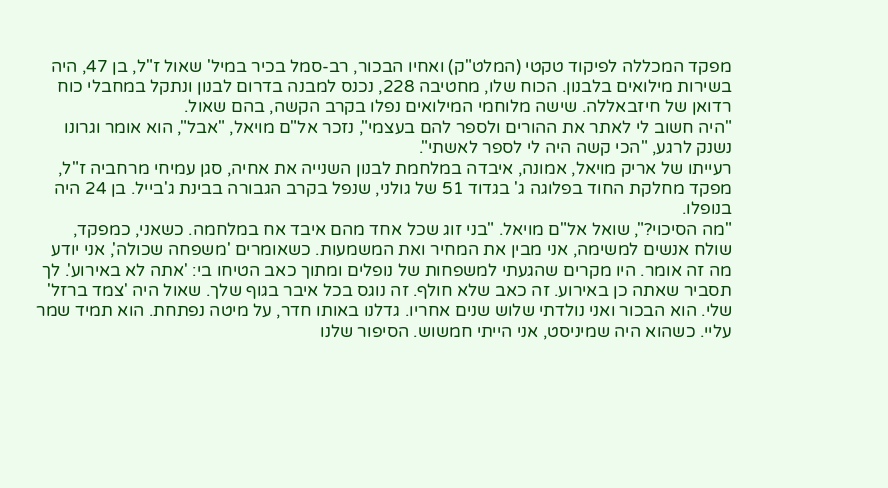מפקד המכללה לפיקוד טקטי (המלט"ק) ואחיו הבכור, רב-סמל בכיר במיל' שאול ז"ל, בן 47, היה בשירות מילואים בלבנון. הכוח שלו, מחטיבה 228, נכנס למבנה בדרום לבנון ונתקל במחבלי כוח רדואן של חיזבאללה. שישה מלוחמי המילואים נפלו בקרב הקשה, בהם שאול.
"היה חשוב לי לאתר את ההורים ולספר להם בעצמי", נזכר אל"ם מויאל, "אבל", הוא אומר וגרונו נשנק לרגע, "הכי קשה היה לי לספר לאשתי".
רעייתו של אריק מויאל, אמונה, איבדה במלחמת לבנון השנייה את אחיה, סגן עמיחי מרחביה ז"ל, מפקד מחלקת החוד בפלוגה ג' בגדוד 51 של גולני, שנפל בקרב הגבורה בבינת ג'בייל. בן 24 היה בנופלו.
"מה הסיכוי?", שואל אל"ם מויאל. "בני זוג שכל אחד מהם איבד אח במלחמה. כשאני, כמפקד, שולח אנשים למשימה, אני מבין את המחיר ואת המשמעות. כשאומרים 'משפחה שכולה', אני יודע מה זה אומר. היו מקרים שהגעתי למשפחות של נופלים ומתוך כאב הטיחו בי: 'אתה לא באירוע'. לך תסביר שאתה כן באירוע. זה כאב שלא חולף. זה נוגס בכל איבר בגוף שלך. שאול היה 'צמד ברזל' שלי. הוא הבכור ואני נולדתי שלוש שנים אחריו. גדלנו באותו חדר, על מיטה נפתחת. הוא תמיד שמר עליי. כשהוא היה שמיניסט, אני הייתי חמשוש. הסיפור שלנו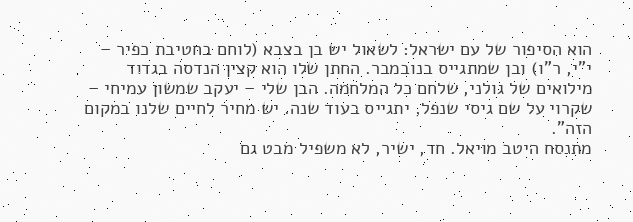הוא הסיפור של עם ישראל: לשאול יש בן בצבא (לוחם בחטיבת כפיר – י"י, ר"ו) ובן שמתגייס בנובמבר. החתן שלו הוא קצין הנדסה בגדוד מילואים של גולני, שלחם כל המלחמה. הבן שלי – יעקב שמשון עמיחי – שקרוי על שם גיסי שנפל, יתגייס בעוד שנה. יש מחיר לחיים שלנו במקום הזה".
מתנסח היטב מויאל. חד, ישיר, לא משפיל מבט גם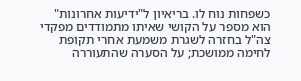כשפחות נוח לו. בריאיון ל"ידיעות אחרונות" הוא מספר על הקושי שאיתו מתמודדים מפקדי צה"ל בחזרה לשגרת משמעת אחרי תקופת לחימה ממושכת; על הסערה שהתעוררה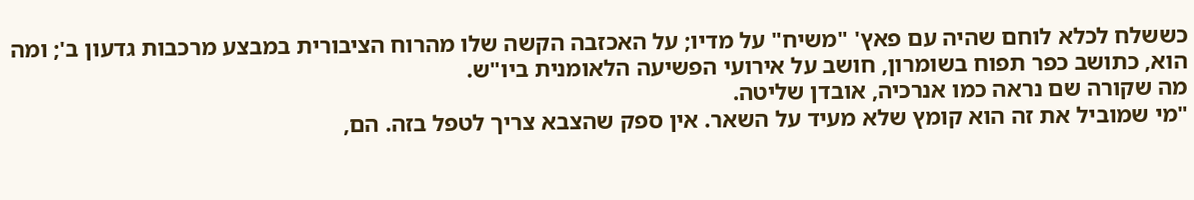כששלח לכלא לוחם שהיה עם פאץ' "משיח" על מדיו; על האכזבה הקשה שלו מהרוח הציבורית במבצע מרכבות גדעון ב'; ומה הוא, כתושב כפר תפוח בשומרון, חושב על אירועי הפשיעה הלאומנית ביו"ש.
מה שקורה שם נראה כמו אנרכיה, אובדן שליטה.
"מי שמוביל את זה הוא קומץ שלא מעיד על השאר. אין ספק שהצבא צריך לטפל בזה. הם,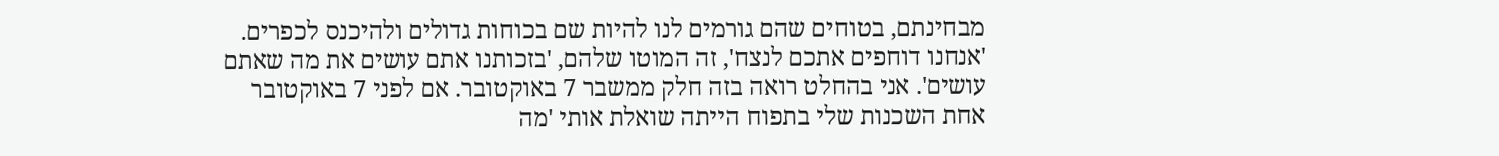מבחינתם, בטוחים שהם גורמים לנו להיות שם בכוחות גדולים ולהיכנס לכפרים. 'אנחנו דוחפים אתכם לנצח', זה המוטו שלהם, 'בזכותנו אתם עושים את מה שאתם עושים'. אני בהחלט רואה בזה חלק ממשבר 7 באוקטובר. אם לפני 7 באוקטובר אחת השכנות שלי בתפוח הייתה שואלת אותי 'מה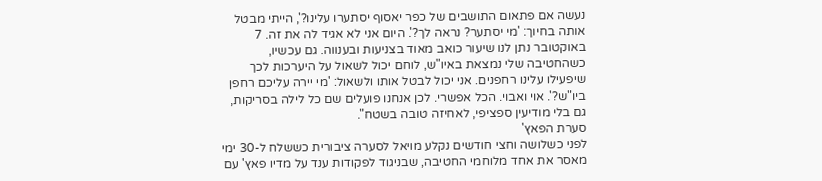נעשה אם פתאום התושבים של כפר יאסוף יסתערו עלינו?', הייתי מבטל אותה בחיוך: 'מי יסתער? נראה לך?'. היום אני לא אגיד לה את זה. 7 באוקטובר נתן לנו שיעור כואב מאוד בצניעות ובענווה. גם עכשיו, כשהחטיבה שלי נמצאת באיו"ש, לוחם יכול לשאול על היערכות לכך שיפעילו עלינו רחפנים. אני יכול לבטל אותו ולשאול: 'מי יירה עליכם רחפן ביו"ש?'. אוי ואבוי. הכל אפשרי. לכן אנחנו פועלים שם כל לילה בסריקות, גם בלי מודיעין ספציפי, לאחיזה טובה בשטח".
סערת הפאץ'
לפני כשלושה וחצי חודשים נקלע מויאל לסערה ציבורית כששלח ל-30 ימי מאסר את אחד מלוחמי החטיבה, שבניגוד לפקודות ענד על מדיו פאץ' עם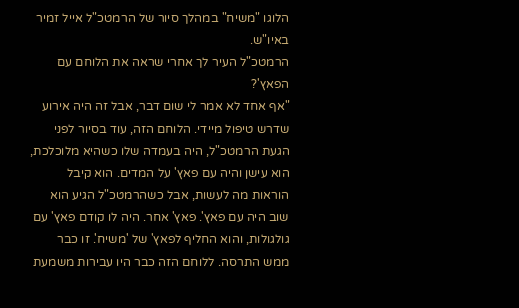הלוגו "משיח" במהלך סיור של הרמטכ"ל אייל זמיר באיו"ש.
הרמטכ"ל העיר לך אחרי שראה את הלוחם עם הפאץ'?
"אף אחד לא אמר לי שום דבר, אבל זה היה אירוע שדרש טיפול מיידי. הלוחם הזה, עוד בסיור לפני הגעת הרמטכ"ל, היה בעמדה שלו כשהיא מלוכלכת, הוא עישן והיה עם פאץ' על המדים. הוא קיבל הוראות מה לעשות, אבל כשהרמטכ"ל הגיע הוא שוב היה עם פאץ'. פאץ' אחר. היה לו קודם פאץ' עם גולגולות, והוא החליף לפאץ' של 'משיח'. זו כבר ממש התרסה. ללוחם הזה כבר היו עבירות משמעת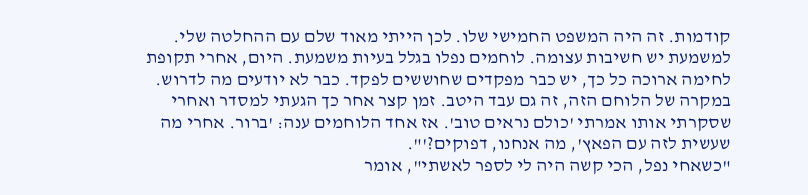קודמות. זה היה המשפט החמישי שלו. לכן הייתי מאוד שלם עם ההחלטה שלי. למשמעת יש חשיבות עצומה. לוחמים נפלו בגלל בעיות משמעת. היום, אחרי תקופת לחימה ארוכה כל כך, יש כבר מפקדים שחוששים לפקד. כבר לא יודעים מה לדרוש. במקרה של הלוחם הזה, זה גם עבד היטב. זמן קצר אחר כך הגעתי למסדר ואחרי שסקרתי אותו אמרתי 'כולם נראים טוב'. אז אחד הלוחמים ענה: 'ברור. אחרי מה שעשית לזה עם הפאץ', מה אנחנו, דפוקים?'".
"כשאחי נפל, הכי קשה היה לי לספר לאשתי", אומר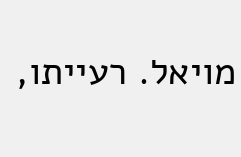מויאל. רעייתו,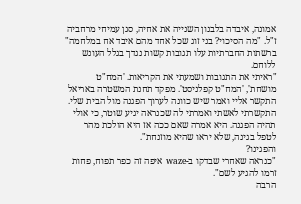אמונה, איבדה בלבנון השנייה את אחיה, סגן עמיחי מרחביה ז"ל. "מה הסיכוי? בני זוג שכל אחד מהם איבד אח במלחמה"
ברשתות החברתיות עלו תגובות קשות נגדך בגלל העונש ללוחם.
"ראיתי את התגובות ושמעתי את הקריאות. 'המח"ט מושחת', 'המח"ט קפלניסט'. מפקד תחנת המשטרה באריאל התקשר אליי ואמר שיש כוונה לערוך הפגנה מול הבית שלי. התקשרתי לאשתי ואמרתי לה שכנראה יגיע שוטר, כי אולי תהיה הפגנה. היא אמרה שאם ככה אז היא הולכת מהר לטפל בגינה, שלא יראו שהיא מוזנחת".
והפגינו?
"כנראה שאחרי שבדקו ב-waze איפה זה כפר תפוח, פחות זרמו להגיע לשם".
הרבה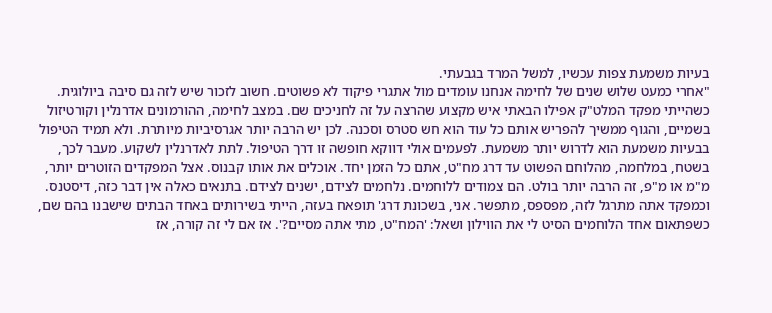בעיות משמעת צפות עכשיו, למשל המרד בגבעתי.
"אחרי כמעט שלוש שנים של לחימה אנחנו עומדים מול אתגרי פיקוד לא פשוטים. חשוב לזכור שיש לזה גם סיבה ביולוגית. כשהייתי מפקד המלט"ק אפילו הבאתי איש מקצוע שהרצה על זה לחניכים שם. במצב לחימה, ההורמונים אדרנלין וקורטיזול בשמיים, והגוף ממשיך להפריש אותם כל עוד הוא חש סטרס וסכנה. לכן יש הרבה יותר אגרסיביות מיותרת. ולא תמיד הטיפול בבעיות משמעת הוא לדרוש יותר משמעת. לפעמים אולי דווקא חופשה זו דרך הטיפול. לתת לאדרנלין לשקוע. מעבר לכך, בשטח, במלחמה, מהלוחם הפשוט עד דרג מח"ט, אתם כל הזמן יחד. אוכלים את אותו קבנוס. אצל המפקדים הזוטרים יותר, מ"מ או מ"פ, זה הרבה יותר בולט. הם צמודים ללוחמים. נלחמים לצידם, ישנים לצידם. בתנאים כאלה אין דבר כזה, דיסטנס. וכמפקד אתה מתרגל לזה, מפספס, מתפשר. אני, בשכונת דרג' תופאח בעזה, הייתי בשירותים באחד הבתים שישבנו בהם שם, כשפתאום אחד הלוחמים הסיט לי את הווילון ושאל: 'המח"ט, מתי אתה מסיים?'. אז אם לי זה קורה, אז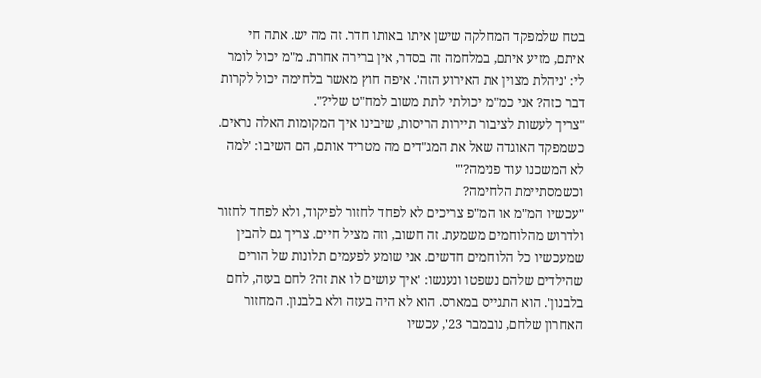בטח שלמפקד המחלקה שישן איתו באותו חדר. זה מה יש. אתה חי איתם, מזיע איתם, במלחמה זה בסדר, אין ברירה אחרת. מ"מ יכול לומר לי: 'ניהלת מצוין את האירוע הזה'. איפה חוץ מאשר בלחימה יכול לקרות דבר כזה? אני כמ"מ יכולתי לתת משוב למח"ט שלי?".
"צריך לעשות לציבור תיירות הריסות, שיבינו איך המקומות האלה נראים. כשמפקד האוגדה שאל את המג"דים מה מטריד אותם, הם השיבו: 'למה לא המשכנו עוד פנימה?'"
וכשמסתיימת הלחימה?
"עכשיו המ"מ או המ"פ צריכים לא לפחד לחזור לפיקוד, ולא לפחד לחזור ולדרוש מהלוחמים משמעת. זה חשוב, וזה מציל חיים. צריך גם להבין שמעכשיו כל הלוחמים חדשים. אני שומע לפעמים תלונות של הורים שהילדים שלהם נשפטו ונענשו: 'איך עושים לו את זה? לחם בעזה, לחם בלבנון'. הוא התגייס במארס. הוא לא היה בעזה ולא בלבנון. המחזור האחרון שלחם, נובמבר 23', עכשיו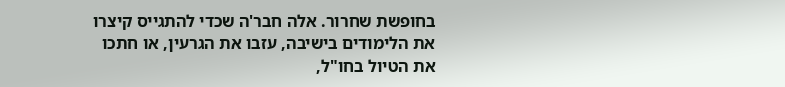בחופשת שחרור. אלה חבר'ה שכדי להתגייס קיצרו את הלימודים בישיבה, עזבו את הגרעין, או חתכו את הטיול בחו"ל,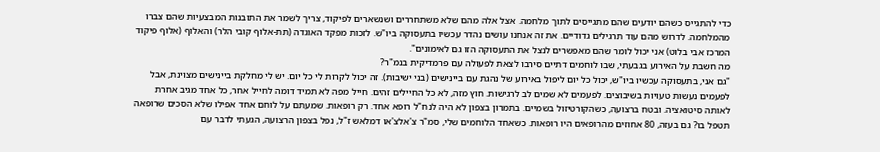כדי להתגייס כשהם יודעים שהם מתגייסים לתוך מלחמה. אצל אלה מהם שלא משתחררים ושנשארים לפיקוד, צריך לשמר את התובנות המבצעיות שהם צברו מהמלחמה. לדרוש מהם עוד תרגילים גדודיים. את זה אנחנו עושים נהדר עכשיו בתעסוקה ביו"ש. לזכות מפקד האוגדה (תת-אלוף קובי הלר) והאלוף (אלוף פיקוד המרכז אבי בלוט) אני יכול לומר שהם מאפשרים לנצל את התעסוקה הזו גם לאימונים".
מה חשבת על האירוע בגבעתי, שבו לוחמים דתיים סירבו לצאת לפעולה עם פרמדיקית בנמ"ר?
"גם אני, בתעסוקה עכשיו ביו"ש, יכול כל יום ליפול באירוע של נהגת עם ביינישים (בני ישיבות). זה יכול לקרות לי כל יום. יש לי מחלקת ביינישים מצוינת, אבל לפעמים נעשות טעויות בשיבוצים. לפעמים לא שמים לב לרגישות. חוץ מזה, לא כל החיילים זהים. חייל מפה לא תמיד דומה לחייל אחר, כל אחד מגיב אחרת לאותה סיטואציה. ובטח ברצועה, כשהקורטיזול בשמיים. בתמרון בצפון לא היה לנח"ל רופא אחד. רק רופאות. שמעתם על לוחם אחד אפילו שלא הסכים שרופאה תטפל בו? גם בעזה, 80 אחוזים מהרופאים היו רופאות. כשאחד הלוחמים שלי, סמ"ר צ'אלצ'או דמלאש ז"ל, נפל בצפון הרצועה, הגעתי לדבר עם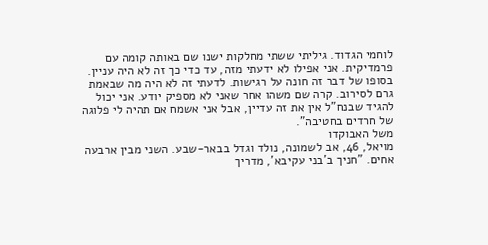לוחמי הגדוד. גיליתי ששתי מחלקות ישנו שם באותה קומה עם פרמדיקית. אני אפילו לא ידעתי מזה, עד כדי כך זה לא היה עניין. בסופו של דבר זה חונה על רגישות. לדעתי זה לא היה מה שבאמת גרם לסירוב. קרה שם משהו אחר שאני לא מספיק יודע. אני יכול להגיד שבנח"ל אין את זה עדיין, אבל אני אשמח אם תהיה לי פלוגה של חרדים בחטיבה".
משל האבוקדו
מויאל, 46, אב לשמונה, נולד וגדל בבאר-שבע. השני מבין ארבעה אחים. "חניך ב'בני עקיבא', מדריך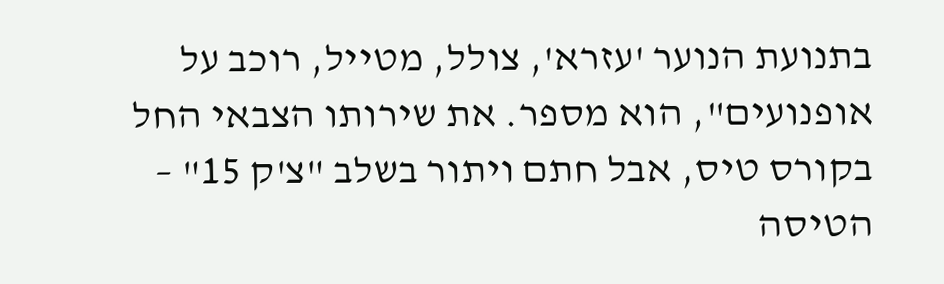בתנועת הנוער 'עזרא', צולל, מטייל, רוכב על אופנועים", הוא מספר. את שירותו הצבאי החל בקורס טיס, אבל חתם ויתור בשלב "צ'ק 15" – הטיסה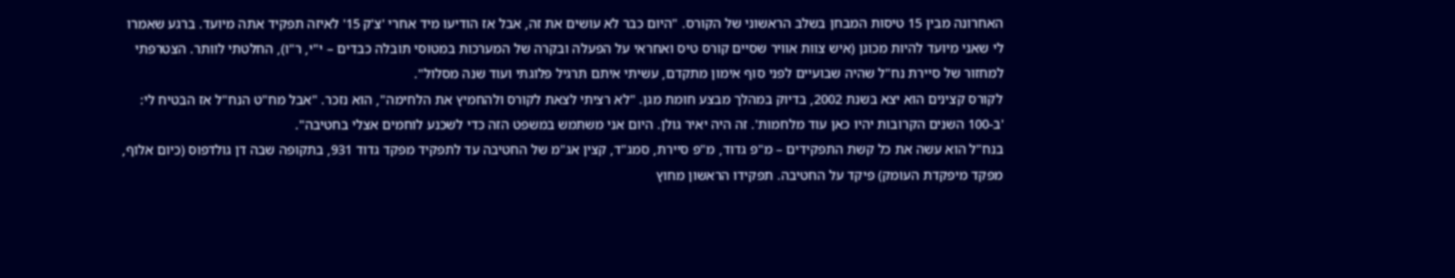האחרונה מבין 15 טיסות המבחן בשלב הראשוני של הקורס. "היום כבר לא עושים את זה, אבל אז הודיעו מיד אחרי 'צ'ק 15' לאיזה תפקיד אתה מיועד. ברגע שאמרו לי שאני מיועד להיות מכונן (איש צוות אוויר שסיים קורס טיס ואחראי על הפעלה ובקרה של המערכות במטוסי תובלה כבדים – י"י, ר"ו), החלטתי לוותר. הצטרפתי למחזור של סיירת נח"ל שהיה שבועיים לפני סוף אימון מתקדם, עשיתי איתם תרגיל פלוגתי ועוד שנה מסלול".
לקורס קצינים הוא יצא בשנת 2002, בדיוק במהלך מבצע חומת מגן. "לא רציתי לצאת לקורס ולהחמיץ את הלחימה", הוא נזכר. "אבל מח"ט הנח"ל אז הבטיח לי: 'ב-100 השנים הקרובות יהיו כאן עוד מלחמות'. זה היה יאיר גולן. היום אני משתמש במשפט הזה כדי לשכנע לוחמים אצלי בחטיבה".
בנח"ל הוא עשה את כל קשת התפקידים – מ"פ גדוד, מ"פ סיירת, סמג"ד, קצין אג"מ של החטיבה עד לתפקיד מפקד גדוד 931, בתקופה שבה דן גולדפוס (כיום אלוף, מפקד מיפקדת העומק) פיקד על החטיבה. תפקידו הראשון מחוץ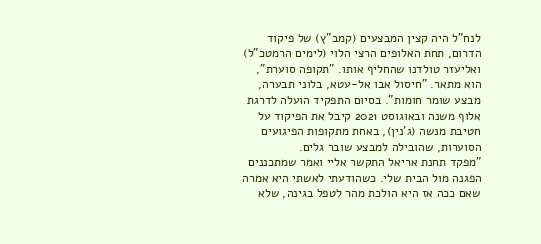לנח"ל היה קצין המבצעים (קמב"ץ) של פיקוד הדרום, תחת האלופים הרצי הלוי (לימים הרמטכ"ל) ואליעזר טולדנו שהחליף אותו. "תקופה סוערת", הוא מתאר. "חיסול אבו אל-עטא, בלוני תבערה, מבצע שומר חומות". בסיום התפקיד הועלה לדרגת אלוף משנה ובאוגוסט 2021 קיבל את הפיקוד על חטיבת מנשה (ג'נין), באחת מתקופות הפיגועים הסוערות, שהובילה למבצע שובר גלים.
"מפקד תחנת אריאל התקשר אליי ואמר שמתכננים הפגנה מול הבית שלי. כשהודעתי לאשתי היא אמרה שאם ככה אז היא הולכת מהר לטפל בגינה, שלא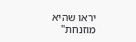יראו שהיא מוזנחת"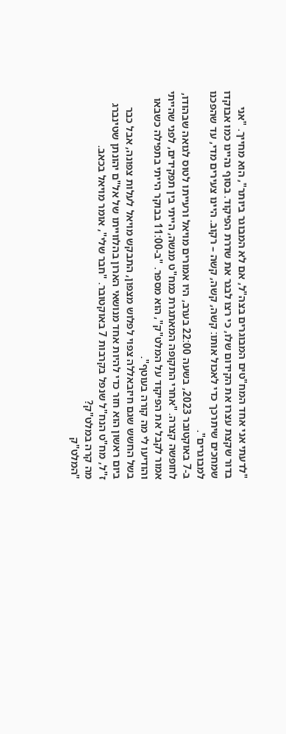"לדעתי אני אחד המח"טים המבוגרים בצה"ל, אם לא המבוגר ביותר", הוא מחייך. "אני בדור שקצת עצרו את הקידום שלו, כי רצו לבגר את שדרת הפיקוד. בסוף נהיינו כמו אבוקדו שמחכים שיתרכך כדי לאכול אותו: קשה, קשה, קשה – רקוב. היינו צעירים מדי, עד שהפכנו למבוגרים".
ב-7 באוקטובר 2023, בשעה 22:00 בערב, היו אמורים מויאל ורעייתו לטוס לגואה שבהודו, לחופשה קצרה. "אחרי התקופה המאתגרת כמח"ט מנשה, הייתי בין תפקידים, לפני שהייתי אמור לקבל את הפיקוד על המלט"ק", הוא מספר. "ב-11:00 בבוקר הייתי בתפילה כשבאו והודיעו לי מה קורה בעוטף".
בשל החשש שגם חיזבאללה צפוי לפלוש מצפון, התבקש מויאל לעלות צפונה, אבל כבר ביום ראשון הוא חזר כדי להיות אחד מנושאי הארון בהלווייתו של אל"ם יהונתן שטינברג ז"ל, מח"ט הנח"ל שנפל בקרבות 7 באוקטובר. "חבר שלי", אומר מויאל בכאב.
מה קרה במלט"ק?
"המלט"ק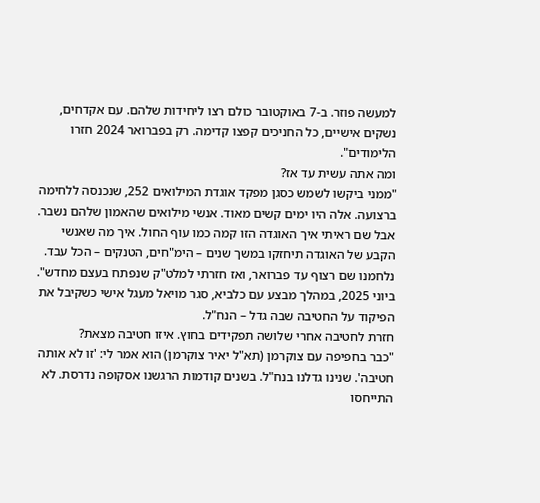למעשה פוזר. ב-7 באוקטובר כולם רצו ליחידות שלהם. עם אקדחים, נשקים אישיים, כל החניכים קפצו קדימה. רק בפברואר 2024 חזרו הלימודים".
ומה אתה עשית עד אז?
"ממני ביקשו לשמש כסגן מפקד אוגדת המילואים 252, שנכנסה ללחימה ברצועה. אלה היו ימים קשים מאוד. אנשי מילואים שהאמון שלהם נשבר. אבל שם ראיתי איך האוגדה הזו קמה כמו עוף החול. איך מה שאנשי הקבע של האוגדה תיחזקו במשך שנים – הימ"חים, הטנקים – הכל עבד. נלחמנו שם רצוף עד פברואר, ואז חזרתי למלט"ק שנפתח בעצם מחדש".
ביוני 2025, במהלך מבצע עם כלביא, סגר מויאל מעגל אישי כשקיבל את הפיקוד על החטיבה שבה גדל – הנח"ל.
חזרת לחטיבה אחרי שלושה תפקידים בחוץ. איזו חטיבה מצאת?
"כבר בחפיפה עם צוקרמן (תא"ל יאיר צוקרמן) הוא אמר לי: 'זו לא אותה חטיבה'. שנינו גדלנו בנח"ל. בשנים קודמות הרגשנו אסקופה נדרסת. לא התייחסו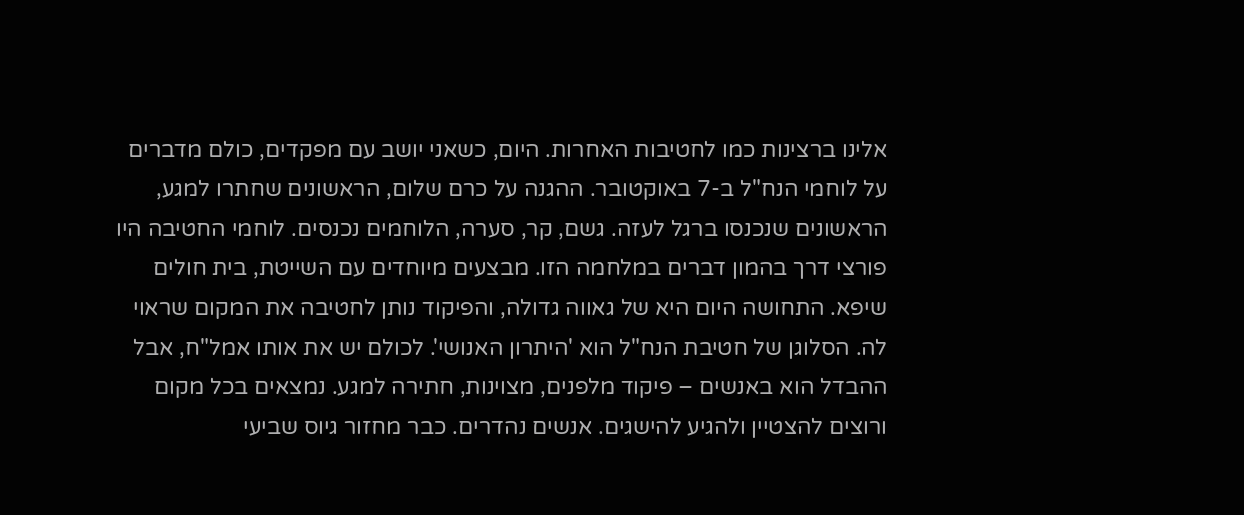אלינו ברצינות כמו לחטיבות האחרות. היום, כשאני יושב עם מפקדים, כולם מדברים על לוחמי הנח"ל ב-7 באוקטובר. ההגנה על כרם שלום, הראשונים שחתרו למגע, הראשונים שנכנסו ברגל לעזה. גשם, קר, סערה, הלוחמים נכנסים. לוחמי החטיבה היו פורצי דרך בהמון דברים במלחמה הזו. מבצעים מיוחדים עם השייטת, בית חולים שיפא. התחושה היום היא של גאווה גדולה, והפיקוד נותן לחטיבה את המקום שראוי לה. הסלוגן של חטיבת הנח"ל הוא 'היתרון האנושי'. לכולם יש את אותו אמל"ח, אבל ההבדל הוא באנשים – פיקוד מלפנים, מצוינות, חתירה למגע. נמצאים בכל מקום ורוצים להצטיין ולהגיע להישגים. אנשים נהדרים. כבר מחזור גיוס שביעי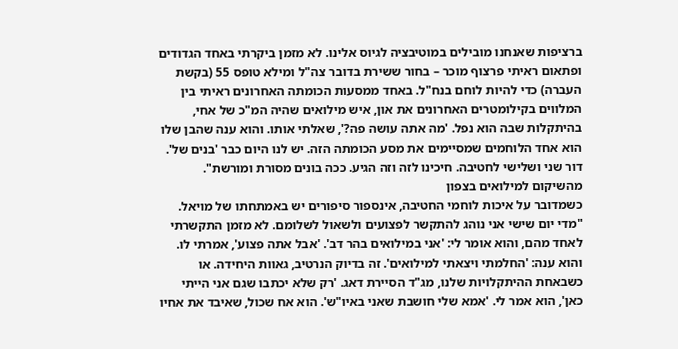ברציפות שאנחנו מובילים במוטיבציה לגיוס אלינו. לא מזמן ביקרתי באחד הגדודים ופתאום ראיתי פרצוף מוכר – בחור ששירת בדובר צה"ל ומילא טופס 55 (בקשת העברה) כדי להיות לוחם בנח"ל. באחד ממסעות הכומתה האחרונים ראיתי בין המלווים בקילומטרים האחרונים את און, איש מילואים שהיה המ"כ של אחי, בהיתקלות שבה הוא נפל. 'מה אתה עושה פה?', שאלתי אותו. והוא ענה שהבן שלו הוא אחד הלוחמים שמסיימים את מסע הכומתה הזה. יש לנו היום כבר 'בנים של'. דור שני ושלישי לחטיבה. חיכינו לזה וזה הגיע. ככה בונים מסורת ומורשת".
מהשיקום למילואים בצפון
כשמדובר על איכות לוחמי החטיבה, אינספור סיפורים יש באמתחתו של מויאל. "מדי יום שישי אני נוהג להתקשר לפצועים ולשאול לשלומם. לא מזמן התקשרתי לאחד מהם, והוא אומר לי: 'אני במילואים בהר דב'. 'אבל אתה פצוע', אמרתי לו. והוא ענה: 'החלמתי ויצאתי למילואים'. זה בדיוק הנרטיב, גאוות היחידה. או כשבאחת ההיתקלויות שלנו, מג"ד הסיירת דאג. 'רק שלא יכתבו שגם אני הייתי כאן', הוא אמר לי. 'אמא שלי חושבת שאני באיו"ש'. הוא אח שכול, שאיבד את אחיו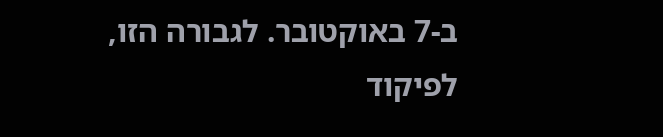ב-7 באוקטובר. לגבורה הזו, לפיקוד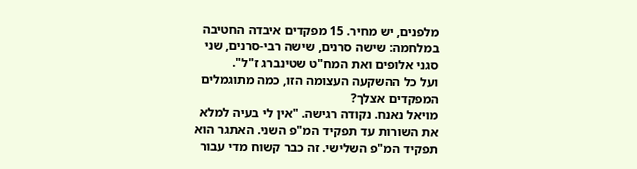מלפנים, יש מחיר. 15 מפקדים איבדה החטיבה במלחמה: שישה סרנים, שישה רבי-סרנים, שני סגני אלופים ואת המח"ט שטינברג ז"ל".
ועל כל ההשקעה העצומה הזו, כמה מתוגמלים המפקדים אצלך?
מויאל נאנח. נקודה רגישה. "אין לי בעיה למלא את השורות עד תפקיד המ"פ השני. האתגר הוא תפקיד המ"פ השלישי. זה כבר קשוח מדי עבור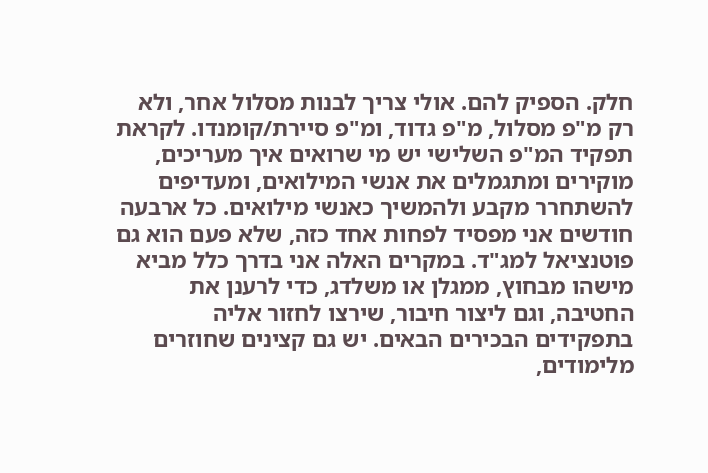חלק. הספיק להם. אולי צריך לבנות מסלול אחר, ולא רק מ"פ מסלול, מ"פ גדוד, ומ"פ סיירת/קומנדו. לקראת תפקיד המ"פ השלישי יש מי שרואים איך מעריכים, מוקירים ומתגמלים את אנשי המילואים, ומעדיפים להשתחרר מקבע ולהמשיך כאנשי מילואים. כל ארבעה חודשים אני מפסיד לפחות אחד כזה, שלא פעם הוא גם פוטנציאל למג"ד. במקרים האלה אני בדרך כלל מביא מישהו מבחוץ, ממגלן או משלדג, כדי לרענן את החטיבה, וגם ליצור חיבור, שירצו לחזור אליה בתפקידים הבכירים הבאים. יש גם קצינים שחוזרים מלימודים,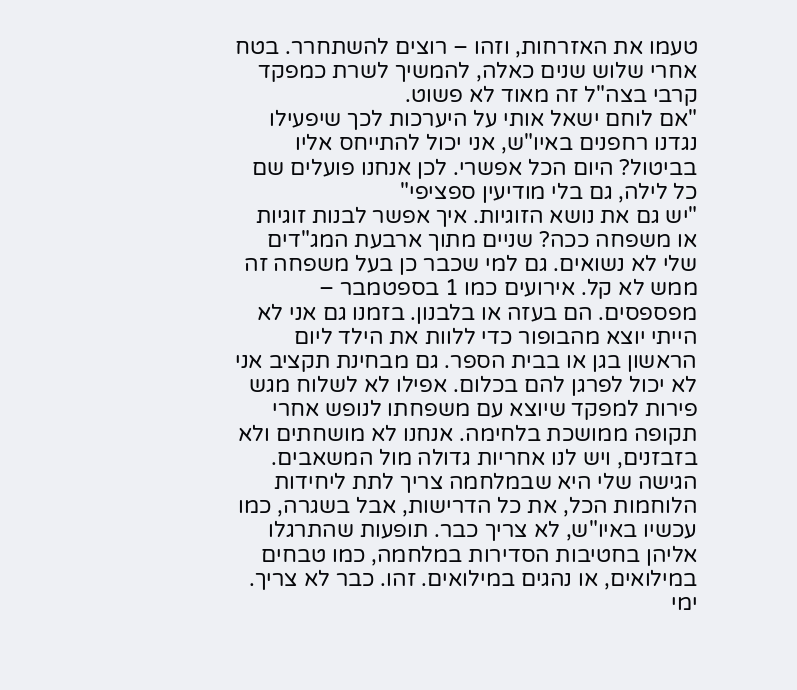טעמו את האזרחות, וזהו – רוצים להשתחרר. בטח אחרי שלוש שנים כאלה, להמשיך לשרת כמפקד קרבי בצה"ל זה מאוד לא פשוט.
"אם לוחם ישאל אותי על היערכות לכך שיפעילו נגדנו רחפנים באיו"ש, אני יכול להתייחס אליו בביטול? היום הכל אפשרי. לכן אנחנו פועלים שם כל לילה, גם בלי מודיעין ספציפי"
"יש גם את נושא הזוגיות. איך אפשר לבנות זוגיות או משפחה ככה? שניים מתוך ארבעת המג"דים שלי לא נשואים. גם למי שכבר כן בעל משפחה זה ממש לא קל. אירועים כמו 1 בספטמבר – מפספסים. הם בעזה או בלבנון. בזמנו גם אני לא הייתי יוצא מהבופור כדי ללוות את הילד ליום הראשון בגן או בבית הספר. גם מבחינת תקציב אני לא יכול לפרגן להם בכלום. אפילו לא לשלוח מגש פירות למפקד שיוצא עם משפחתו לנופש אחרי תקופה ממושכת בלחימה. אנחנו לא מושחתים ולא בזבזנים, ויש לנו אחריות גדולה מול המשאבים. הגישה שלי היא שבמלחמה צריך לתת ליחידות הלוחמות הכל, את כל הדרישות, אבל בשגרה, כמו עכשיו באיו"ש, לא צריך כבר. תופעות שהתרגלו אליהן בחטיבות הסדירות במלחמה, כמו טבחים במילואים, או נהגים במילואים. זהו. כבר לא צריך. ימי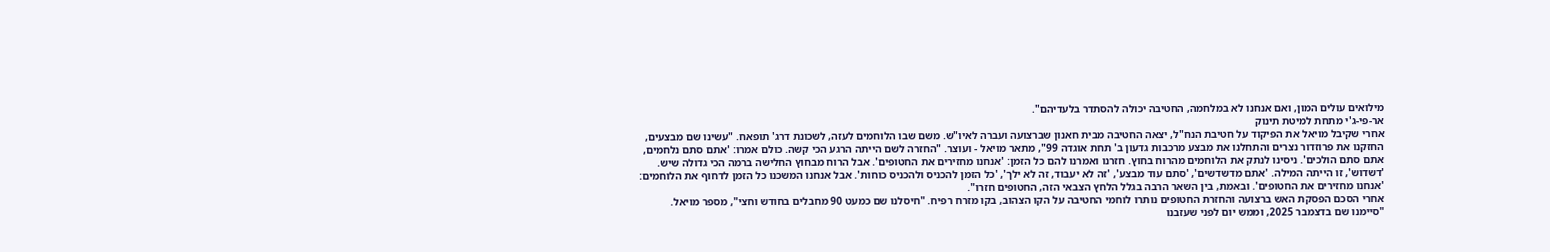מילואים עולים המון, ואם אנחנו לא במלחמה, החטיבה יכולה להסתדר בלעדיהם".
אר-פי-ג'י מתחת למיטת תינוק
אחרי שקיבל מויאל את הפיקוד על חטיבת הנח"ל, יצאה החטיבה מבית חאנון שברצועה ועברה לאיו"ש. משם שבו הלוחמים לעזה, לשכונת דרג' תופאח. "עשינו שם מבצעים, החזקנו את פרוזדור נצרים והתחלנו את מבצע מרכבות גדעון ב' תחת אוגדה 99", מתאר מויאל - ועוצר. "החזרה לשם הייתה הרגע הכי קשה. כולם אמרו: 'אתם סתם נלחמים, אתם סתם הולכים'. ניסינו לנתק את הלוחמים מהרוח בחוץ. חזרנו ואמרנו להם כל הזמן: 'אנחנו מחזירים את החטופים'. אבל הרוח מבחוץ החלישה ברמה הכי גדולה שיש. 'דשדוש', זו הייתה המילה. 'אתם מדשדשים', 'סתם עוד מבצע', 'זה לא יעבוד, זה לא ילך', 'כל הזמן להכניס ולהכניס כוחות'. אבל אנחנו המשכנו כל הזמן לדחוף את הלוחמים: 'אנחנו מחזירים את החטופים'. ובאמת, בין השאר הרבה בגלל הלחץ הצבאי הזה, החטופים חזרו".
אחרי הסכם הפסקת האש ברצועה והחזרת החטופים נותרו לוחמי החטיבה על הקו הצהוב, בקו מזרח רפיח. "חיסלנו שם כמעט 90 מחבלים בחודש וחצי", מספר מויאל. "סיימנו שם בדצמבר 2025, וממש יום לפני שעזבנו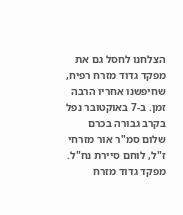הצלחנו לחסל גם את מפקד גדוד מזרח רפיח, שחיפשנו אחריו הרבה זמן. ב-7 באוקטובר נפל בקרב גבורה בכרם שלום סמ"ר אור מזרחי ז"ל, לוחם סיירת נח"ל. מפקד גדוד מזרח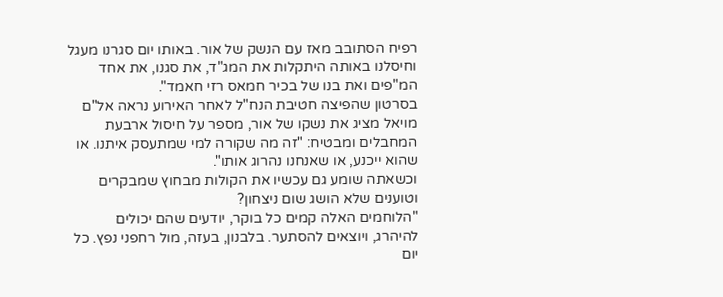רפיח הסתובב מאז עם הנשק של אור. באותו יום סגרנו מעגל וחיסלנו באותה היתקלות את המג"ד, את סגנו, את אחד המ"פים ואת בנו של בכיר חמאס רזי חאמד".
בסרטון שהפיצה חטיבת הנח"ל לאחר האירוע נראה אל"ם מויאל מציג את נשקו של אור, מספר על חיסול ארבעת המחבלים ומבטיח: "זה מה שקורה למי שמתעסק איתנו. או שהוא ייכנע, או שאנחנו נהרוג אותו".
וכשאתה שומע גם עכשיו את הקולות מבחוץ שמבקרים וטוענים שלא הושג שום ניצחון?
"הלוחמים האלה קמים כל בוקר, יודעים שהם יכולים להיהרג, ויוצאים להסתער. בלבנון, בעזה, מול רחפני נפץ. כל יום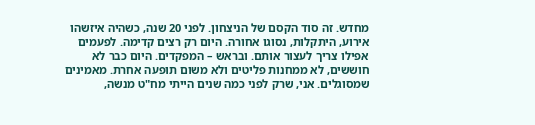מחדש. זה סוד הקסם של הניצחון. לפני 20 שנה, כשהיה איזשהו אירוע, היתקלות, נסוגו אחורה. היום רק רצים קדימה. לפעמים אפילו צריך לעצור אותם. ובראש – המפקדים. היום כבר לא חוששים, לא ממחנות פליטים ולא משום תופעה אחרת. מאמינים שמסוגלים. אני, שרק לפני כמה שנים הייתי מח"ט מנשה,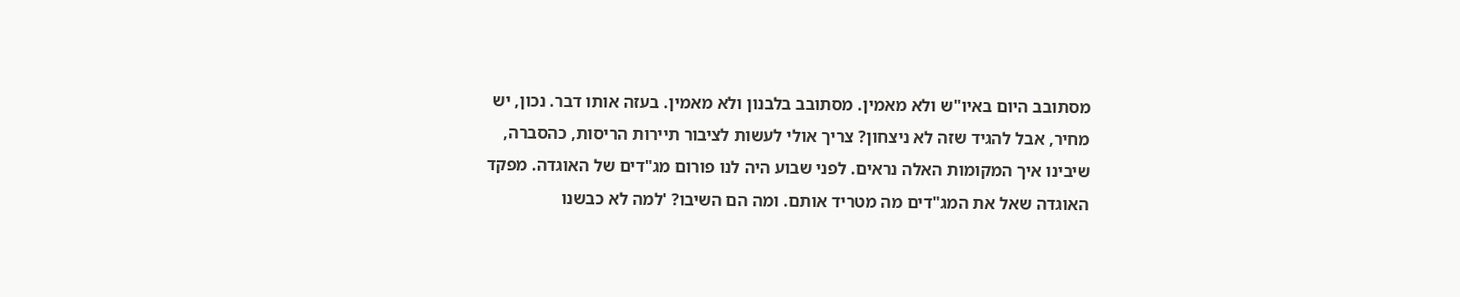מסתובב היום באיו"ש ולא מאמין. מסתובב בלבנון ולא מאמין. בעזה אותו דבר. נכון, יש מחיר, אבל להגיד שזה לא ניצחון? צריך אולי לעשות לציבור תיירות הריסות, כהסברה, שיבינו איך המקומות האלה נראים. לפני שבוע היה לנו פורום מג"דים של האוגדה. מפקד האוגדה שאל את המג"דים מה מטריד אותם. ומה הם השיבו? 'למה לא כבשנו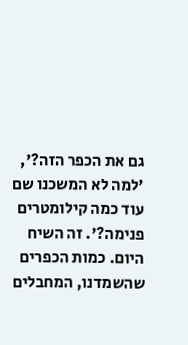גם את הכפר הזה?', 'למה לא המשכנו שם עוד כמה קילומטרים פנימה?'. זה השיח היום. כמות הכפרים שהשמדנו, המחבלים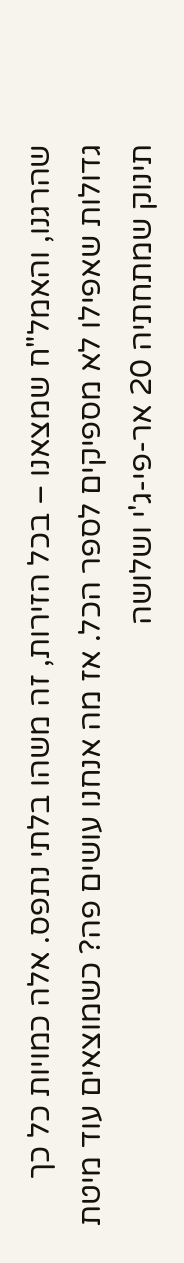שהרגנו, והאמל"ח שמצאנו – בכל הזירות, זה משהו בלתי נתפס. אלה כמויות כל כך גדולות שאפילו לא מספיקים לספר הכל. אז מה אנחנו עושים פה? כשמוצאים עוד מיטת תינוק שמתחתיה 20 אר-פי-ג'י ושלושה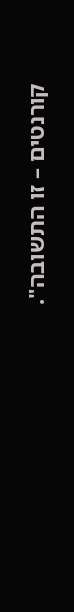קורנטים – זו התשובה".